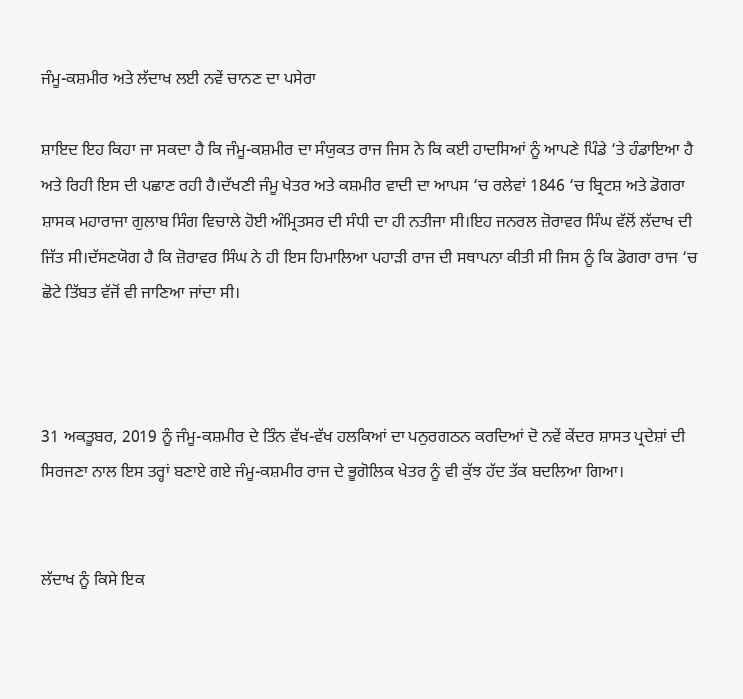ਜੰਮੂ-ਕਸ਼ਮੀਰ ਅਤੇ ਲੱਦਾਖ ਲਈ ਨਵੇਂ ਚਾਨਣ ਦਾ ਪਸੇਰਾ

ਸ਼ਾਇਦ ਇਹ ਕਿਹਾ ਜਾ ਸਕਦਾ ਹੈ ਕਿ ਜੰਮੂ-ਕਸ਼ਮੀਰ ਦਾ ਸੰਯੁਕਤ ਰਾਜ ਜਿਸ ਨੇ ਕਿ ਕਈ ਹਾਦਸਿਆਂ ਨੂੰ ਆਪਣੇ ਪਿੰਡੇ ‘ਤੇ ਹੰਡਾਇਆ ਹੈ ਅਤੇ ਰਿਹੀ ਇਸ ਦੀ ਪਛਾਣ ਰਹੀ ਹੈ।ਦੱਖਣੀ ਜੰਮੂ ਖੇਤਰ ਅਤੇ ਕਸ਼ਮੀਰ ਵਾਦੀ ਦਾ ਆਪਸ ‘ਚ ਰਲੇਵਾਂ 1846 ‘ਚ ਬ੍ਰਿਟਸ਼ ਅਤੇ ਡੋਗਰਾ ਸ਼ਾਸਕ ਮਹਾਰਾਜਾ ਗੁਲਾਬ ਸਿੰਗ ਵਿਚਾਲੇ ਹੋਈ ਅੰਮ੍ਰਿਤਸਰ ਦੀ ਸੰਧੀ ਦਾ ਹੀ ਨਤੀਜਾ ਸੀ।ਇਹ ਜਨਰਲ ਜ਼ੋਰਾਵਰ ਸਿੰਘ ਵੱਲੋਂ ਲੱਦਾਖ ਦੀ ਜਿੱਤ ਸੀ।ਦੱਸਣਯੋਗ ਹੈ ਕਿ ਜ਼ੋਰਾਵਰ ਸਿੰਘ ਨੇ ਹੀ ਇਸ ਹਿਮਾਲਿਆ ਪਹਾੜੀ ਰਾਜ ਦੀ ਸਥਾਪਨਾ ਕੀਤੀ ਸੀ ਜਿਸ ਨੂੰ ਕਿ ਡੋਗਰਾ ਰਾਜ ‘ਚ ਛੋਟੇ ਤਿੱਬਤ ਵੱਜੋਂ ਵੀ ਜਾਣਿਆ ਜਾਂਦਾ ਸੀ।



31 ਅਕਤੂਬਰ, 2019 ਨੂੰ ਜੰਮੂ-ਕਸ਼ਮੀਰ ਦੇ ਤਿੰਨ ਵੱਖ-ਵੱਖ ਹਲਕਿਆਂ ਦਾ ਪਨੁਰਗਠਨ ਕਰਦਿਆਂ ਦੋ ਨਵੇਂ ਕੇਂਦਰ ਸ਼ਾਸਤ ਪ੍ਰਦੇਸ਼ਾਂ ਦੀ ਸਿਰਜਣਾ ਨਾਲ ਇਸ ਤਰ੍ਹਾਂ ਬਣਾਏ ਗਏ ਜੰਮੂ-ਕਸ਼ਮੀਰ ਰਾਜ ਦੇ ਭੂਗੋਲਿਕ ਖੇਤਰ ਨੂੰ ਵੀ ਕੁੱਝ ਹੱਦ ਤੱਕ ਬਦਲਿਆ ਗਿਆ।


ਲੱਦਾਖ ਨੂੰ ਕਿਸੇ ਇਕ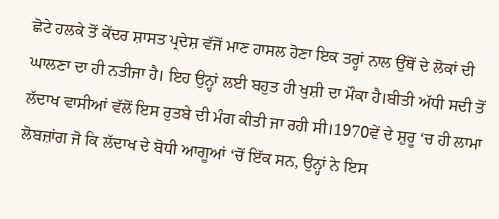ਛੋਟੇ ਹਲਕੇ ਤੋਂ ਕੇਂਦਰ ਸ਼ਾਸਤ ਪ੍ਰਦੇਸ਼ ਵੱਜੋਂ ਮਾਣ ਹਾਸਲ ਹੋਣਾ ਇਕ ਤਰ੍ਹਾਂ ਨਾਲ ਉੱਥੋਂ ਦੇ ਲੋਕਾਂ ਦੀ ਘਾਲਣਾ ਦਾ ਹੀ ਨਤੀਜਾ ਹੈ। ਇਹ ਉਨ੍ਹਾਂ ਲਈ ਬਹੁਤ ਹੀ ਖੁਸ਼ੀ ਦਾ ਮੌਕਾ ਹੈ।ਬੀਤੀ ਅੱਧੀ ਸਦੀ ਤੋਂ ਲੱਦਾਖ ਵਾਸੀਆਂ ਵੱਲੋਂ ਇਸ ਰੁਤਬੇ ਦੀ ਮੰਗ ਕੀਤੀ ਜਾ ਰਹੀ ਸੀ।1970ਵੇਂ ਦੇ ਸ਼ੁਰੂ ‘ਚ ਹੀ ਲਾਮਾ ਲੋਬਜ਼ਾਂਗ ਜੋ ਕਿ ਲੱਦਾਖ ਦੇ ਬੋਧੀ ਆਗੂਆਂ ‘ਚੋਂ ਇੱਕ ਸਨ, ਉਨ੍ਹਾਂ ਨੇ ਇਸ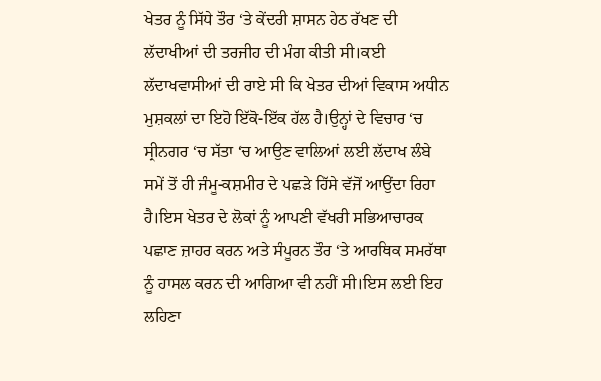ਖੇਤਰ ਨੂੰ ਸਿੱਧੇ ਤੌਰ ‘ਤੇ ਕੇਂਦਰੀ ਸ਼ਾਸਨ ਹੇਠ ਰੱਖਣ ਦੀ ਲੱਦਾਖੀਆਂ ਦੀ ਤਰਜੀਹ ਦੀ ਮੰਗ ਕੀਤੀ ਸੀ।ਕਈ ਲੱਦਾਖਵਾਸੀਆਂ ਦੀ ਰਾਏ ਸੀ ਕਿ ਖੇਤਰ ਦੀਆਂ ਵਿਕਾਸ ਅਧੀਨ ਮੁਸ਼ਕਲਾਂ ਦਾ ਇਹੋ ਇੱਕੋ-ਇੱਕ ਹੱਲ ਹੈ।ਉਨ੍ਹਾਂ ਦੇ ਵਿਚਾਰ ‘ਚ ਸ੍ਰੀਨਗਰ ‘ਚ ਸੱਤਾ ‘ਚ ਆਉਣ ਵਾਲਿਆਂ ਲਈ ਲੱਦਾਖ ਲੰਬੇ ਸਮੇਂ ਤੋਂ ਹੀ ਜੰਮੂ-ਕਸ਼ਮੀਰ ਦੇ ਪਛੜੇ ਹਿੱਸੇ ਵੱਜੋਂ ਆਉਂਦਾ ਰਿਹਾ ਹੈ।ਇਸ ਖੇਤਰ ਦੇ ਲੋਕਾਂ ਨੂੰ ਆਪਣੀ ਵੱਖਰੀ ਸਭਿਆਚਾਰਕ ਪਛਾਣ ਜ਼ਾਹਰ ਕਰਨ ਅਤੇ ਸੰਪੂਰਨ ਤੌਰ ‘ਤੇ ਆਰਥਿਕ ਸਮਰੱਥਾ ਨੂੰ ਹਾਸਲ ਕਰਨ ਦੀ ਆਗਿਆ ਵੀ ਨਹੀਂ ਸੀ।ਇਸ ਲਈ ਇਹ ਲਹਿਣਾ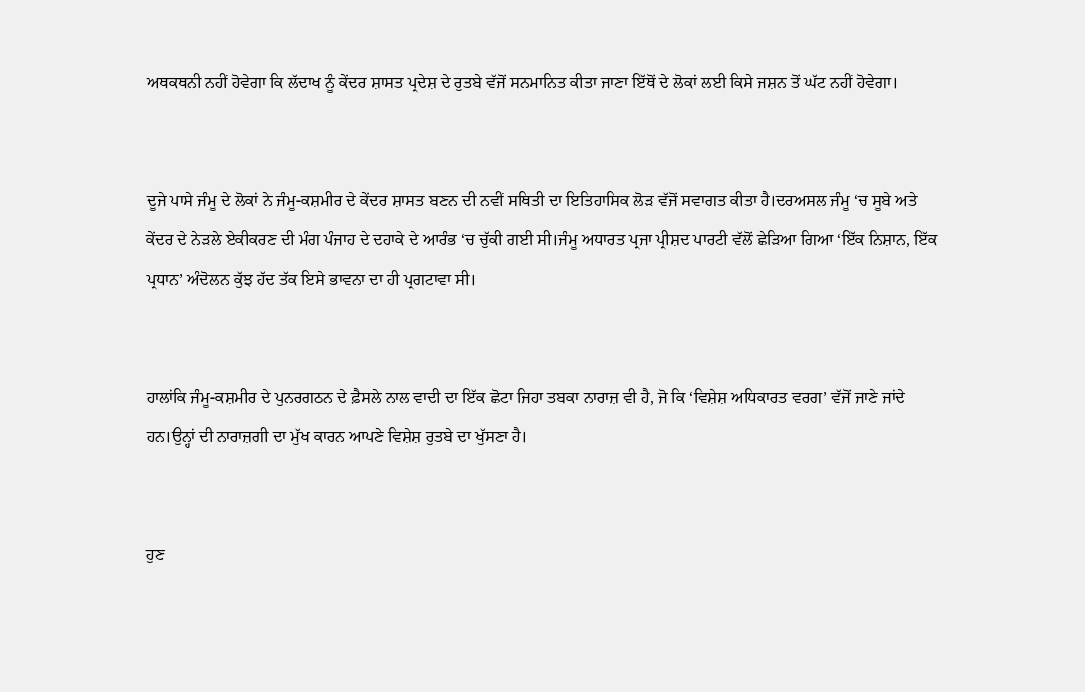ਅਥਕਥਨੀ ਨਹੀਂ ਹੋਵੇਗਾ ਕਿ ਲੱਦਾਖ ਨੂੰ ਕੇਂਦਰ ਸ਼ਾਸਤ ਪ੍ਰਦੇਸ਼ ਦੇ ਰੁਤਬੇ ਵੱਜੋਂ ਸਨਮਾਨਿਤ ਕੀਤਾ ਜਾਣਾ ਇੱਥੋਂ ਦੇ ਲੋਕਾਂ ਲਈ ਕਿਸੇ ਜਸ਼ਨ ਤੋਂ ਘੱਟ ਨਹੀਂ ਹੋਵੇਗਾ।


ਦੂਜੇ ਪਾਸੇ ਜੰਮੂ ਦੇ ਲੋਕਾਂ ਨੇ ਜੰਮੂ-ਕਸ਼ਮੀਰ ਦੇ ਕੇਂਦਰ ਸ਼ਾਸਤ ਬਣਨ ਦੀ ਨਵੀਂ ਸਥਿਤੀ ਦਾ ਇਤਿਹਾਸਿਕ ਲੋੜ ਵੱਜੋਂ ਸਵਾਗਤ ਕੀਤਾ ਹੈ।ਦਰਅਸਲ ਜੰਮੂ ‘ਚ ਸੂਬੇ ਅਤੇ ਕੇਂਦਰ ਦੇ ਨੇੜਲੇ ਏਕੀਕਰਣ ਦੀ ਮੰਗ ਪੰਜਾਹ ਦੇ ਦਹਾਕੇ ਦੇ ਆਰੰਭ ‘ਚ ਚੁੱਕੀ ਗਈ ਸੀ।ਜੰਮੂ ਅਧਾਰਤ ਪ੍ਰਜਾ ਪ੍ਰੀਸ਼ਦ ਪਾਰਟੀ ਵੱਲੋਂ ਛੇੜਿਆ ਗਿਆ ‘ਇੱਕ ਨਿਸ਼ਾਨ, ਇੱਕ ਪ੍ਰਧਾਨ’ ਅੰਦੋਲਨ ਕੁੱਝ ਹੱਦ ਤੱਕ ਇਸੇ ਭਾਵਨਾ ਦਾ ਹੀ ਪ੍ਰਗਟਾਵਾ ਸੀ।


ਹਾਲਾਂਕਿ ਜੰਮੂ-ਕਸ਼ਮੀਰ ਦੇ ਪੁਨਰਗਠਨ ਦੇ ਫ਼ੈਸਲੇ ਨਾਲ ਵਾਦੀ ਦਾ ਇੱਕ ਛੋਟਾ ਜਿਹਾ ਤਬਕਾ ਨਾਰਾਜ਼ ਵੀ ਹੈ, ਜੋ ਕਿ ‘ਵਿਸ਼ੇਸ਼ ਅਧਿਕਾਰਤ ਵਰਗ’ ਵੱਜੋਂ ਜਾਣੇ ਜਾਂਦੇ ਹਨ।ਉਨ੍ਹਾਂ ਦੀ ਨਾਰਾਜ਼ਗੀ ਦਾ ਮੁੱਖ ਕਾਰਨ ਆਪਣੇ ਵਿਸ਼ੇਸ਼ ਰੁਤਬੇ ਦਾ ਖੁੱਸਣਾ ਹੈ।


ਹੁਣ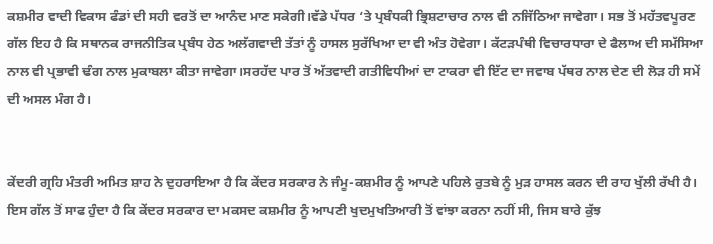ਕਸ਼ਮੀਰ ਵਾਦੀ ਵਿਕਾਸ ਫੰਡਾਂ ਦੀ ਸਹੀ ਵਰਤੋਂ ਦਾ ਆਨੰਦ ਮਾਣ ਸਕੇਗੀ।ਵੱਡੇ ਪੱਧਰ ‘ਤੇ ਪ੍ਰਬੰਧਕੀ ਭ੍ਰਿਸ਼ਟਾਚਾਰ ਨਾਲ ਵੀ ਨਜਿੱਠਿਆ ਜਾਵੇਗਾ। ਸਭ ਤੋਂ ਮਹੱਤਵਪੂਰਣ ਗੱਲ ਇਹ ਹੈ ਕਿ ਸਥਾਨਕ ਰਾਜਨੀਤਿਕ ਪ੍ਰਬੰਧ ਹੇਠ ਅਲੱਗਵਾਦੀ ਤੱਤਾਂ ਨੂੰ ਹਾਸਲ ਸੁਰੱਖਿਆ ਦਾ ਵੀ ਅੰਤ ਹੋਵੇਗਾ। ਕੱਟੜਪੰਥੀ ਵਿਚਾਰਧਾਰਾ ਦੇ ਫੈਲਾਅ ਦੀ ਸਮੱਸਿਆ ਨਾਲ ਵੀ ਪ੍ਰਭਾਵੀ ਢੰਗ ਨਾਲ ਮੁਕਾਬਲਾ ਕੀਤਾ ਜਾਵੇਗਾ।ਸਰਹੱਦ ਪਾਰ ਤੋਂ ਅੱਤਵਾਦੀ ਗਤੀਵਿਧੀਆਂ ਦਾ ਟਾਕਰਾ ਵੀ ਇੱਟ ਦਾ ਜਵਾਬ ਪੱਥਰ ਨਾਲ ਦੇਣ ਦੀ ਲੋੜ ਹੀ ਸਮੇਂ ਦੀ ਅਸਲ ਮੰਗ ਹੈ।


ਕੇਂਦਰੀ ਗ੍ਰਹਿ ਮੰਤਰੀ ਅਮਿਤ ਸ਼ਾਹ ਨੇ ਦੁਹਰਾਇਆ ਹੈ ਕਿ ਕੇਂਦਰ ਸਰਕਾਰ ਨੇ ਜੰਮੂ-ਕਸ਼ਮੀਰ ਨੂੰ ਆਪਣੇ ਪਹਿਲੇ ਰੁਤਬੇ ਨੂੰ ਮੁੜ ਹਾਸਲ ਕਰਨ ਦੀ ਰਾਹ ਖੁੱਲੀ ਰੱਖੀ ਹੈ। ਇਸ ਗੱਲ ਤੋਂ ਸਾਫ ਹੁੰਦਾ ਹੈ ਕਿ ਕੇਂਦਰ ਸਰਕਾਰ ਦਾ ਮਕਸਦ ਕਸ਼ਮੀਰ ਨੂੰ ਆਪਣੀ ਖੁਦਮੁਖਤਿਆਰੀ ਤੋਂ ਵਾਂਝਾ ਕਰਨਾ ਨਹੀਂ ਸੀ, ਜਿਸ ਬਾਰੇ ਕੁੱਝ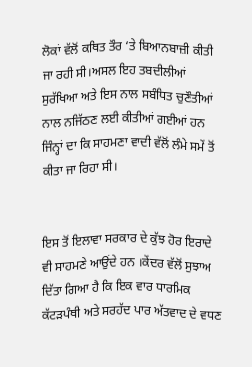ਲੋਕਾਂ ਵੱਲੋਂ ਕਥਿਤ ਤੌਰ ‘ਤੇ ਬਿਆਨਬਾਜ਼ੀ ਕੀਤੀ ਜਾ ਰਹੀ ਸੀ।ਅਸਲ ਇਹ ਤਬਦੀਲੀਆਂ ਸੁਰੱਖਿਆ ਅਤੇ ਇਸ ਨਾਲ ਸਬੰਧਿਤ ਚੁਣੌਤੀਆਂ ਨਾਲ ਨਜਿੱਠਣ ਲਈ ਕੀਤੀਆਂ ਗਈਆਂ ਹਨ ਜਿੰਨ੍ਹਾਂ ਦਾ ਕਿ ਸਾਹਮਣਾ ਵਾਦੀ ਵੱਲੋਂ ਲੰਮੇ ਸਮੇਂ ਤੋਂ ਕੀਤਾ ਜਾ ਰਿਹਾ ਸੀ।


ਇਸ ਤੋਂ ਇਲਾਵਾ ਸਰਕਾਰ ਦੇ ਕੁੱਝ ਹੋਰ ਇਰਾਦੇ ਵੀ ਸਾਹਮਣੇ ਆਉਂਦੇ ਹਨ ।ਕੇਂਦਰ ਵੱਲੋਂ ਸੁਝਾਅ ਦਿੱਤਾ ਗਿਆ ਹੈ ਕਿ ਇਕ ਵਾਰ ਧਾਰਮਿਕ ਕੱਟੜਪੰਥੀ ਅਤੇ ਸਰਹੱਦ ਪਾਰ ਅੱਤਵਾਦ ਦੇ ਵਧਣ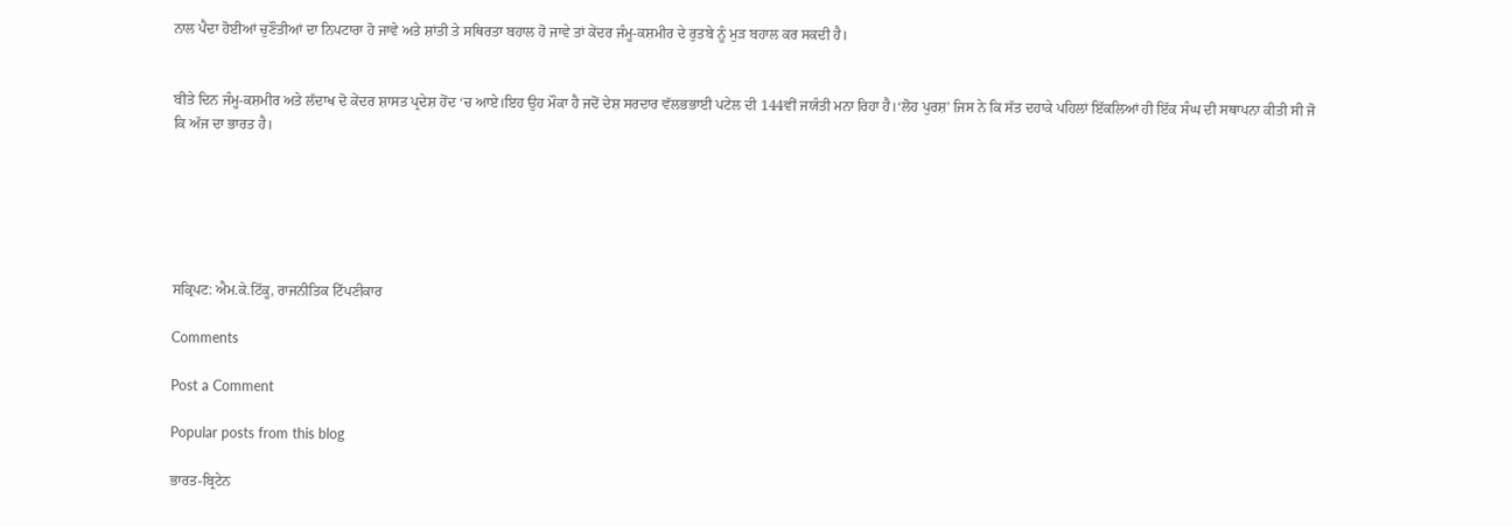ਨਾਲ ਪੈਦਾ ਹੋਈਆਂ ਚੁਣੌਤੀਆਂ ਦਾ ਨਿਪਟਾਰਾ ਹੋ ਜਾਵੇ ਅਤੇ ਸ਼ਾਂਤੀ ਤੇ ਸਥਿਰਤਾ ਬਹਾਲ ਹੋ ਜਾਵੇ ਤਾਂ ਕੇਂਦਰ ਜੰਮੂ-ਕਸ਼ਮੀਰ ਦੇ ਰੁਤਬੇ ਨੂੰ ਮੁੜ ਬਹਾਲ ਕਰ ਸਕਦੀ ਹੈ।


ਬੀਤੇ ਦਿਨ ਜੰਮੂ-ਕਸ਼ਮੀਰ ਅਤੇ ਲੱਦਾਖ ਦੋ ਕੇਂਦਰ ਸ਼ਾਸਤ ਪ੍ਰਦੇਸ਼ ਹੋਂਦ ‘ਚ ਆਏ।ਇਹ ਉਹ ਮੌਕਾ ਹੈ ਜਦੋਂ ਦੇਸ਼ ਸਰਦਾਰ ਵੱਲਭਭਾਈ ਪਟੇਲ ਦੀ 144ਵੀਂ ਜਯੰਤੀ ਮਨਾ ਰਿਹਾ ਹੈ।‘ਲੋਹ ਪੁਰਸ਼’ ਜਿਸ ਨੇ ਕਿ ਸੱਤ ਦਹਾਕੇ ਪਹਿਲਾਂ ਇੱਕਲਿਆਂ ਹੀ ਇੱਕ ਸੰਘ ਦੀ ਸਥਾਪਨਾ ਕੀਤੀ ਸੀ ਜੋ ਕਿ ਅੱਜ ਦਾ ਭਾਰਤ ਹੈ।






ਸਕ੍ਰਿਪਟ: ਐਮ.ਕੇ.ਟਿੱਕੂ, ਰਾਜਨੀਤਿਕ ਟਿੱਪਣੀਕਾਰ

Comments

Post a Comment

Popular posts from this blog

ਭਾਰਤ-ਬ੍ਰਿਟੇਨ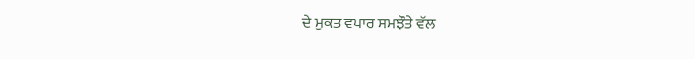ਦੇ ਮੁਕਤ ਵਪਾਰ ਸਮਝੌਤੇ ਵੱਲ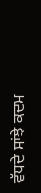ਵੱਧਦੇ ਸਾਂਝੇ ਕਦਮ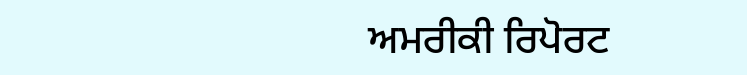ਅਮਰੀਕੀ ਰਿਪੋਰਟ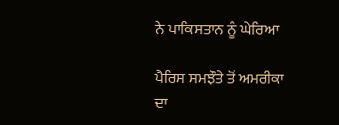ਨੇ ਪਾਕਿਸਤਾਨ ਨੂੰ ਘੇਰਿਆ

ਪੈਰਿਸ ਸਮਝੌਤੇ ਤੋਂ ਅਮਰੀਕਾ ਦਾ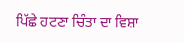ਪਿੱਛੇ ਹਟਣਾ ਚਿੰਤਾ ਦਾ ਵਿਸ਼ਾ